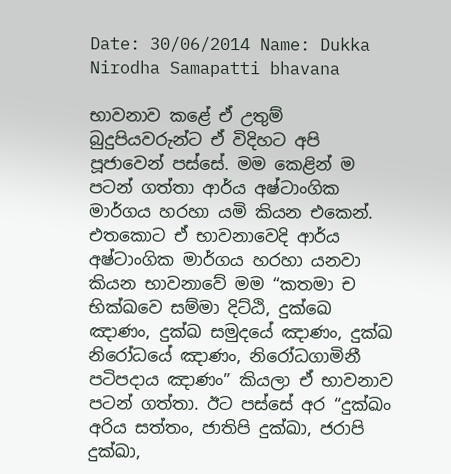Date: 30/06/2014 Name: Dukka Nirodha Samapatti bhavana

භාවනාව කළේ ඒ උතුම් බුදුපියවරුන්ට ඒ විදිහට අපි පූජාවෙන් පස්සේ. මම කෙළින් ම පටන් ගත්තා ආර්ය අෂ්ටාංගික මාර්ගය හරහා යමි කියන එකෙන්. එතකොට ඒ භාවනාවෙදි ආර්ය අෂ්ටාංගික මාර්ගය හරහා යනවා කියන භාවනාවේ මම “කතමා ච භික්ඛවෙ සම්මා දිට්ඨි, දුක්‌ඛෙ ඤාණං, දුක්ඛ සමුදයේ ඤාණං, දුක්ඛ නිරෝධයේ ඤාණං, නිරෝධගාමිනී පටිපදාය ඤාණං” කියලා ඒ භාවනාව පටන් ගත්තා. ඊට පස්සේ අර “දුක්ඛං අරිය සත්තං, ජාතිපි දුක්ඛා, ජරාපි දුක්ඛා,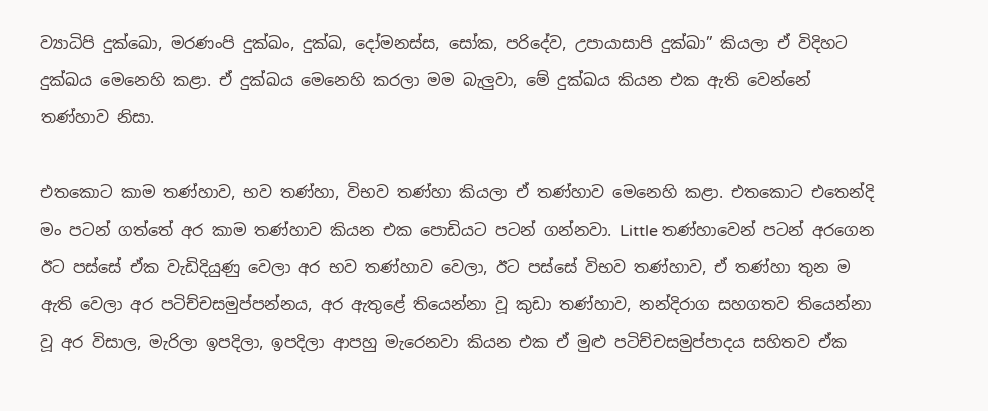ව්‍යාධිපි දුක්ඛො, මරණංපි දුක්ඛං, දුක්ඛ, දෝමනස්ස, සෝක, පරිදේව, උපායාසාපි දුක්ඛා” කියලා ඒ විදිහට දුක්ඛය මෙනෙහි කළා. ඒ දුක්ඛය මෙනෙහි කරලා මම බැලුවා, මේ දුක්ඛය කියන එක ඇති වෙන්නේ තණ්හාව නිසා.

එතකොට කාම තණ්හාව, භව තණ්හා, විභව තණ්හා කියලා ඒ තණ්හාව මෙනෙහි කළා. එතකොට එතෙන්දි මං පටන් ගත්තේ අර කාම තණ්හාව කියන එක පොඩියට පටන් ගන්නවා. Little තණ්හාවෙන් පටන් අරගෙන ඊට පස්සේ ඒක වැඩිදියුණු වෙලා අර භව තණ්හාව වෙලා, ඊට පස්සේ විභව තණ්හාව, ඒ තණ්හා තුන ම ඇති වෙලා අර පටිච්චසමුප්පන්නය, අර ඇතුළේ තියෙන්නා වූ කුඩා තණ්හාව, නන්දිරාග සහගතව තියෙන්නා වූ අර විසාල, මැරිලා ඉපදිලා, ඉපදිලා ආපහු මැරෙනවා කියන එක ඒ මුළු පටිච්චසමුප්පාදය සහිතව ඒක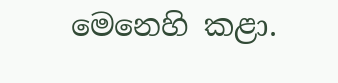මෙනෙහි කළා.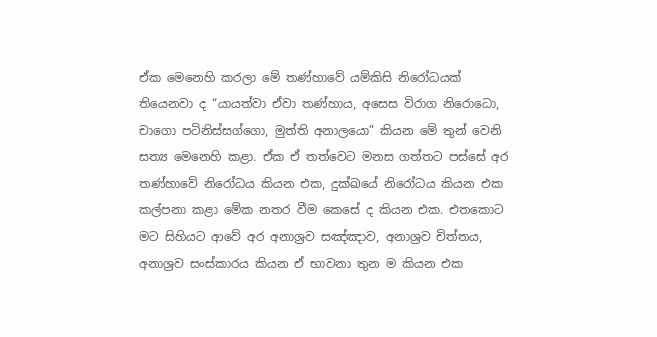ඒක මෙනෙහි කරලා මේ තණ්හාවේ යම්කිසි නිරෝධයක් තියෙනවා ද “යායත්වා ඒවා තණ්හාය, අසෙස විරාග නිරොධො, චාගො පටිනිස්සග්ගො, මුත්ති අනාලයො” කියන මේ තුන් වෙනි සත්‍ය මෙනෙහි කළා. ඒක ඒ තත්වෙට මනස ගත්තට පස්සේ අර තණ්හාවේ නිරෝධය කියන එක, දුක්ඛයේ නිරෝධය කියන එක කල්පනා කළා මේක නතර වීම කෙසේ ද කියන එක. එතකොට මට සිහියට ආවේ අර අනාශ්‍රව සඤ්ඤාව, අනාශ්‍රව චිත්තය, අනාශ්‍රව සංස්කාරය කියන ඒ භාවනා තුන ම කියන එක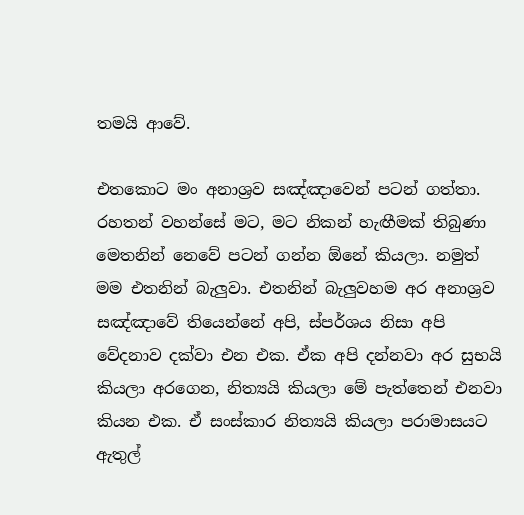තමයි ආවේ.

එතකොට මං අනාශ්‍රව සඤ්ඤාවෙන් පටන් ගත්තා. රහතන් වහන්සේ මට, මට නිකන් හැඟීමක් තිබුණා මෙතනින් නෙවේ පටන් ගන්න ඕනේ කියලා. නමුත් මම එතනින් බැලුවා. එතනින් බැලුවහම අර අනාශ්‍රව සඤ්ඤාවේ තියෙන්නේ අපි, ස්පර්ශය නිසා අපි වේදනාව දක්වා එන එක. ඒක අපි දන්නවා අර සුභයි කියලා අරගෙන, නිත්‍යයි කියලා මේ පැත්තෙන් එනවා කියන එක. ඒ සංස්කාර නිත්‍යයි කියලා පරාමාසයට ඇතුල්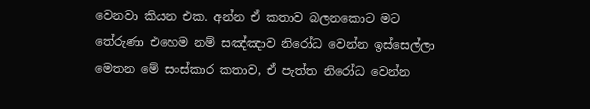වෙනවා කියන එක. අන්න ඒ කතාව බලනකොට මට තේරුණා එහෙම නම් සඤ්ඤාව නිරෝධ වෙන්න ඉස්සෙල්ලා මෙතන මේ සංස්කාර කතාව, ඒ පැත්ත නිරෝධ වෙන්න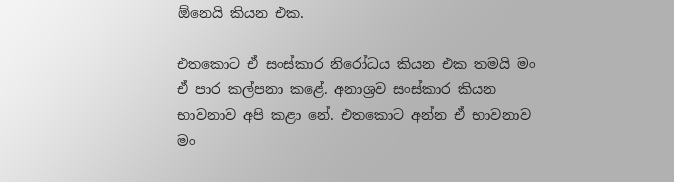ඕනෙයි කියන එක.

එතකොට ඒ සංස්කාර නිරෝධය කියන එක තමයි මං ඒ පාර කල්පනා කළේ. අනාශ්‍රව සංස්කාර කියන භාවනාව අපි කළා නේ. එතකොට අන්න ඒ භාවනාව මං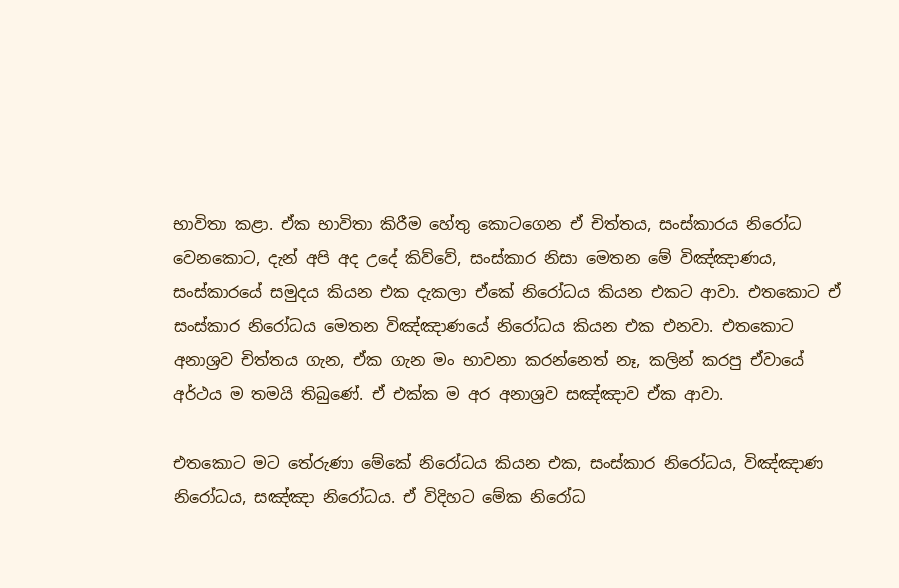භාවිතා කළා. ඒක භාවිතා කිරීම හේතු කොටගෙන ඒ චිත්තය, සංස්කාරය නිරෝධ වෙනකොට, දැන් අපි අද උදේ කිව්වේ, සංස්කාර නිසා මෙතන මේ විඤ්ඤාණය, සංස්කාරයේ සමුදය කියන එක දැකලා ඒකේ නිරෝධය කියන එකට ආවා. එතකොට ඒ සංස්කාර නිරෝධය මෙතන විඤ්ඤාණයේ නිරෝධය කියන එක එනවා. එතකොට අනාශ්‍රව චිත්තය ගැන, ඒක ගැන මං භාවනා කරන්නෙත් නෑ, කලින් කරපු ඒවායේ අර්ථය ම තමයි තිබුණේ. ඒ එක්ක ම අර අනාශ්‍රව සඤ්ඤාව ඒක ආවා.

එතකොට මට තේරුණා මේකේ නිරෝධය කියන එක, සංස්කාර නිරෝධය, විඤ්ඤාණ නිරෝධය, සඤ්ඤා නිරෝධය. ඒ විදිහට මේක නිරෝධ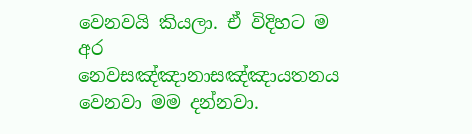වෙනවයි කියලා. ඒ විදිහට ම අර නෙවසඤ්ඤානාසඤ්ඤායතනය වෙනවා මම දන්නවා.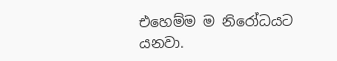එහෙම්ම ම නිරෝධයට යනවා.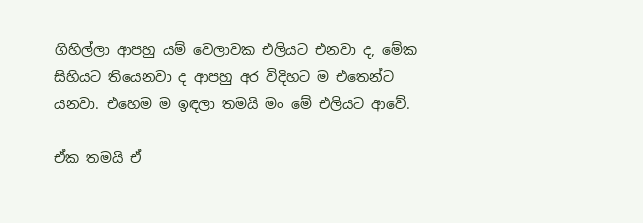ගිහිල්ලා ආපහු යම් වෙලාවක එලියට එනවා ද, මේක සිහියට තියෙනවා ද ආපහු අර විදිහට ම එතෙන්ට යනවා. එහෙම ම ඉඳලා තමයි මං මේ එලියට ආවේ.

ඒක තමයි ඒ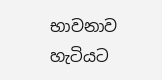භාවනාව හැටියට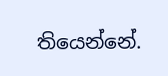තියෙන්නේ.